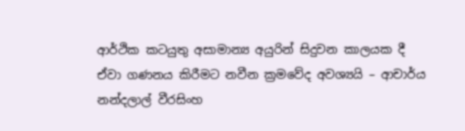ආර්ථික කටයුතු අසාමාන්‍ය අයුරින් සිදුවන කාලයක දී ඒවා ගණනය කිරීමට නවීන ක්‍රමවේද අවශ්‍යයි – ආචාර්ය නන්දලාල් වීරසිංහ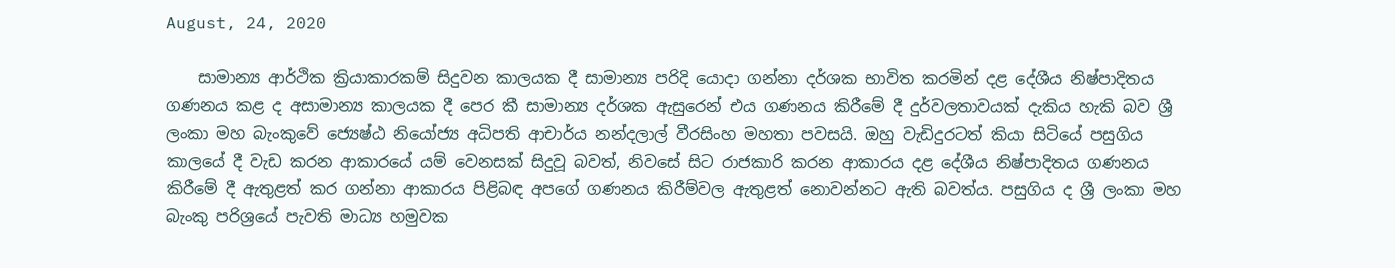August, 24, 2020

    සාමාන්‍ය ආර්ථික ක්‍රියාකාරකම් සිදුවන කාලයක දී සාමාන්‍ය පරිදි යොදා ගන්නා දර්ශක භාවිත කරමින් දළ දේශීය නිෂ්පාදිතය ගණනය කළ ද අසාමාන්‍ය කාලයක දී පෙර කී සාමාන්‍ය දර්ශක ඇසුරෙන් එය ගණනය කිරීමේ දී දුර්වලතාවයක් දැකිය හැකි බව ශ්‍රී ලංකා මහ බැංකුවේ ජ්‍යෙෂ්ඨ නියෝජ්‍ය අධිපති ආචාර්ය නන්දලාල් වීරසිංහ මහතා පවසයි. ඔහු වැඩිදුරටත් කියා සිටියේ පසුගිය කාලයේ දී වැඩ කරන ආකාරයේ යම් වෙනසක් සිදුවූ බවත්, නිවසේ සිට රාජකාරි කරන ආකාරය දළ දේශීය නිෂ්පාදිතය ගණනය කිරීමේ දී ඇතුළත් කර ගන්නා ආකාරය පිළිබඳ අපගේ ගණනය කිරීම්වල ඇතුළත් නොවන්නට ඇති බවත්ය. පසුගිය ද ශ්‍රී ලංකා මහ බැංකු පරිශ්‍රයේ පැවති මාධ්‍ය හමුවක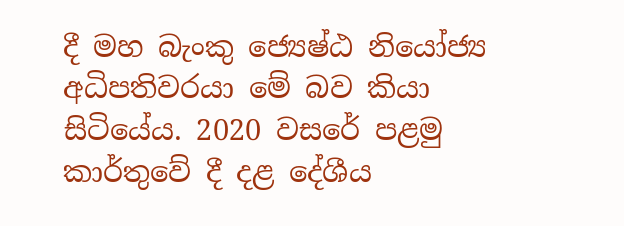දී මහ බැංකු ජ්‍යෙෂ්ඨ නියෝජ්‍ය අධිපතිවරයා මේ බව කියා සිටියේය. 2020 වසරේ පළමු කාර්තුවේ දී දළ දේශීය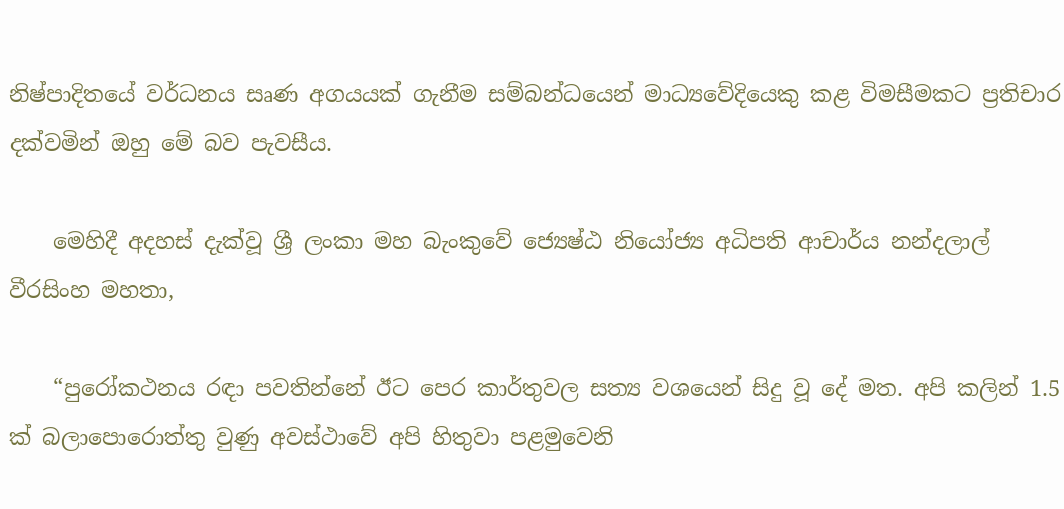නිෂ්පාදිතයේ වර්ධනය සෘණ අගයයක් ගැනීම සම්බන්ධයෙන් මාධ්‍යවේදියෙකු කළ විමසීමකට ප්‍රතිචාර දක්වමින් ඔහු මේ බව පැවසීය.

    මෙහිදී අදහස් දැක්වූ ශ්‍රී ලංකා මහ බැංකුවේ ජ්‍යෙෂ්ඨ නියෝජ්‍ය අධිපති ආචාර්ය නන්දලාල් වීරසිංහ මහතා,

    “පුරෝකථනය රඳා පවතින්නේ ඊට පෙර කාර්තුවල සත්‍ය වශයෙන් සිදු වූ දේ මත. අපි කලින් 1.5 ක් බලාපොරොත්තු වුණු අවස්ථාවේ අපි හිතුවා පළමුවෙනි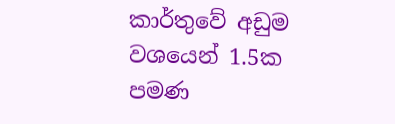කාර්තුවේ අඩුම වශයෙන් 1.5ක පමණ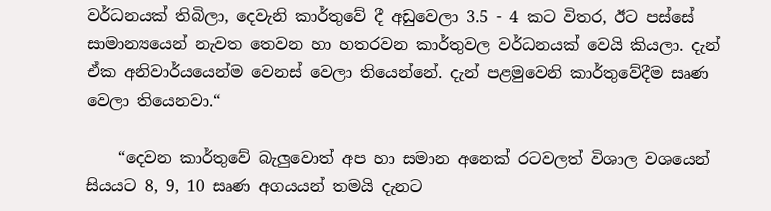වර්ධනයක් තිබිලා, දෙවැනි කාර්තුවේ දී අඩුවෙලා 3.5 - 4 කට විතර, ඊට පස්සේ සාමාන්‍යයෙන් නැවත තෙවන හා හතරවන කාර්තුවල වර්ධනයක් වෙයි කියලා. දැන් ඒක අනිවාර්යයෙන්ම වෙනස් වෙලා තියෙන්නේ. දැන් පළමුවෙනි කාර්තුවේදීම සෘණ වෙලා තියෙනවා.“

    “දෙවන කාර්තුවේ බැලුවොත් අප හා සමාන අනෙක් රටවලත් විශාල වශයෙන් සියයට 8, 9, 10 සෘණ අගයයන් තමයි දැනට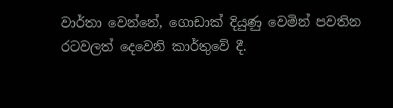වාර්තා වෙන්නේ, ගොඩාක් දියුණු වෙමින් පවතින රටවලත් දෙවෙනි කාර්තුවේ දී.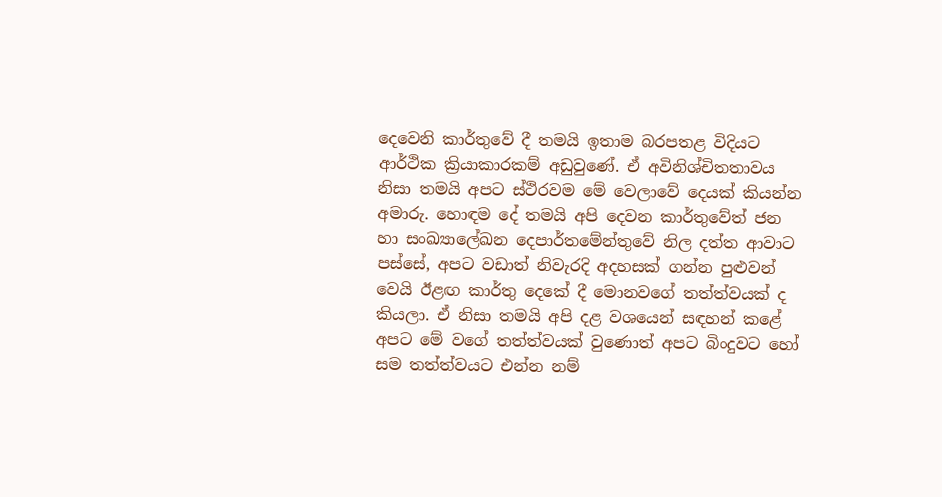දෙවෙනි කාර්තුවේ දී තමයි ඉතාම බරපතළ විදියට ආර්ථික ක්‍රියාකාරකම් අඩුවුණේ. ඒ අවිනිශ්චිතතාවය නිසා තමයි අපට ස්ථිරවම මේ වෙලාවේ දෙයක් කියන්න අමාරු. හොඳම දේ තමයි අපි දෙවන කාර්තුවේත් ජන හා සංඛ්‍යාලේඛන දෙපාර්තමේන්තුවේ නිල දත්ත ආවාට පස්සේ, අපට වඩාත් නිවැරදි අදහසක් ගන්න පුළුවන් වෙයි ඊළඟ කාර්තු දෙකේ දී මොනවගේ තත්ත්වයක් ද කියලා. ඒ නිසා තමයි අපි දළ වශයෙන් සඳහන් කළේ අපට මේ වගේ තත්ත්වයක් වුණොත් අපට බිංදුවට හෝ සම තත්ත්වයට එන්න නම්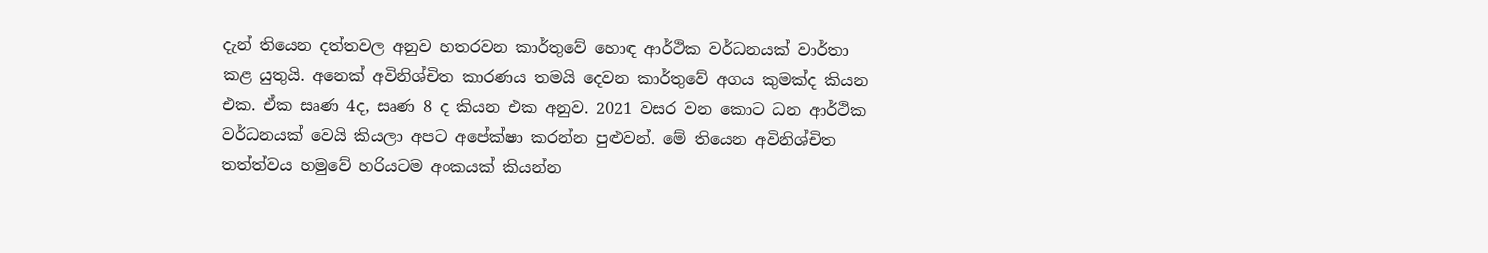දැන් තියෙන දත්තවල අනුව හතරවන කාර්තුවේ හොඳ ආර්ථික වර්ධනයක් වාර්තා කළ යුතුයි. අනෙක් අවිනිශ්චිත කාරණය තමයි දෙවන කාර්තුවේ අගය කුමක්ද කියන එක. ඒක සෘණ 4ද, සෘණ 8 ද කියන එක අනුව. 2021 වසර වන කොට ධන ආර්ථික වර්ධනයක් වෙයි කියලා අපට අපේක්ෂා කරන්න පුළුවන්. මේ තියෙන අවිනිශ්චිත තත්ත්වය හමුවේ හරියටම අංකයක් කියන්න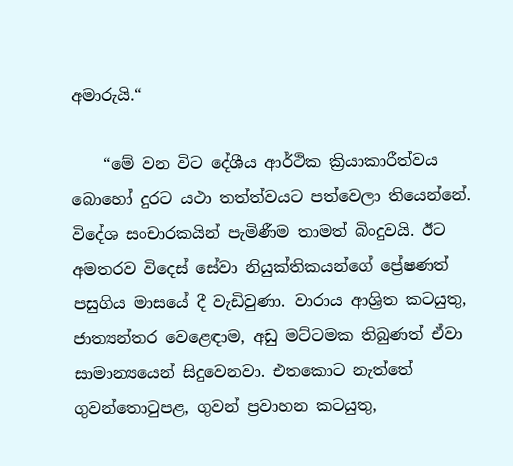අමාරුයි.“

    “මේ වන විට දේශීය ආර්ථික ක්‍රියාකාරීත්වය බොහෝ දුරට යථා තත්ත්වයට පත්වෙලා තියෙන්නේ. විදේශ සංචාරකයින් පැමිණීම තාමත් බිංදුවයි. ඊට අමතරව විදෙස් සේවා නියුක්තිකයන්ගේ ප්‍රේෂණත් පසුගිය මාසයේ දී වැඩිවුණා. වාරාය ආශ්‍රිත කටයුතු, ජාත්‍යන්තර වෙළෙඳාම, අඩු මට්ටමක තිබුණත් ඒවා සාමාන්‍යයෙන් සිදුවෙනවා. එතකොට නැත්තේ ගුවන්තොටුපළ, ගුවන් ප්‍රවාහන කටයුතු,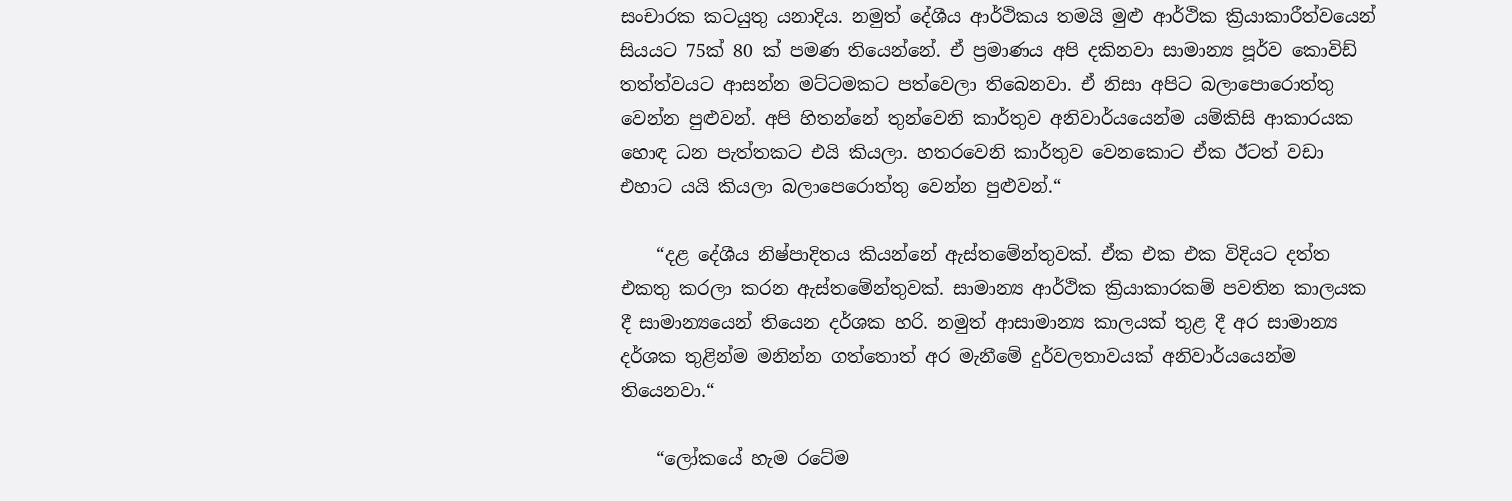සංචාරක කටයුතු යනාදිය. නමුත් දේශීය ආර්ථිකය තමයි මුළු ආර්ථික ක්‍රියාකාරීත්වයෙන් සියයට 75ක් 80 ක් පමණ තියෙන්නේ. ඒ ප්‍රමාණය අපි දකිනවා සාමාන්‍ය පූර්ව කොවිඩ් තත්ත්වයට ආසන්න මට්ටමකට පත්වෙලා තිබෙනවා. ඒ නිසා අපිට බලාපොරොත්තු වෙන්න පුළුවන්. අපි හිතන්නේ තුන්වෙනි කාර්තුව අනිවාර්යයෙන්ම යම්කිසි ආකාරයක හොඳ ධන පැත්තකට එයි කියලා. හතරවෙනි කාර්තුව වෙනකොට ඒක ඊටත් වඩා එහාට යයි කියලා බලාපෙරොත්තු වෙන්න පුළුවන්.“

    “දළ දේශීය නිෂ්පාදිතය කියන්නේ ඇස්තමේන්තුවක්. ඒක එක එක විදියට දත්ත එකතු කරලා කරන ඇස්තමේන්තුවක්. සාමාන්‍ය ආර්ථික ක්‍රියාකාරකම් පවතින කාලයක දී සාමාන්‍යයෙන් තියෙන දර්ශක හරි. නමුත් ආසාමාන්‍ය කාලයක් තුළ දී අර සාමාන්‍ය දර්ශක තුළින්ම මනින්න ගත්තොත් අර මැනීමේ දුර්වලතාවයක් අනිවාර්යයෙන්ම තියෙනවා.“

    “ලෝකයේ හැම රටේම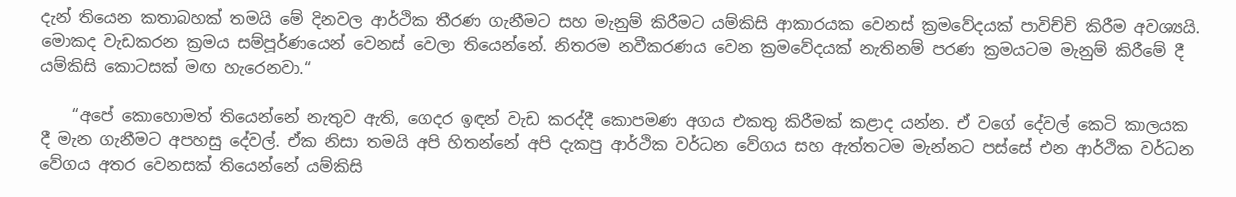දැන් තියෙන කතාබහක් තමයි මේ දිනවල ආර්ථික තීරණ ගැනීමට සහ මැනුම් කිරීමට යම්කිසි ආකාරයක වෙනස් ක්‍රමවේදයක් පාවිච්චි කිරීම අවශ්‍යයි. මොකද වැඩකරන ක්‍රමය සම්පූර්ණයෙන් වෙනස් වෙලා තියෙන්නේ. නිතරම නවීකරණය වෙන ක්‍රමවේදයක් නැතිනම් පරණ ක්‍රමයටම මැනුම් කිරීමේ දී යම්කිසි කොටසක් මඟ හැරෙනවා.“

    “අපේ කොහොමත් තියෙන්නේ නැතුව ඇති, ගෙදර ඉඳන් වැඩ කරද්දී කොපමණ අගය එකතු කිරීමක් කළාද යන්න. ඒ වගේ දේවල් කෙටි කාලයක දී මැන ගැනීමට අපහසු දේවල්. ඒක නිසා තමයි අපි හිතන්නේ අපි දැකපු ආර්ථික වර්ධන වේගය සහ ඇත්තටම මැන්නට පස්සේ එන ආර්ථික වර්ධන වේගය අතර වෙනසක් තියෙන්නේ යම්කිසි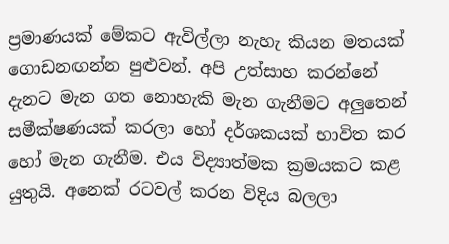ප්‍රමාණයක් මේකට ඇවිල්ලා නැහැ කියන මතයක් ගොඩනඟන්න පුළුවන්. අපි උත්සාහ කරන්නේ දැනට මැන ගත නොහැකි මැන ගැනීමට අලුතෙන් සමීක්ෂණයක් කරලා හෝ දර්ශකයක් භාවිත කර හෝ මැන ගැනීම. එය විද්‍යාත්මක ක්‍රමයකට කළ යුතුයි. අනෙක් රටවල් කරන විදිය බලලා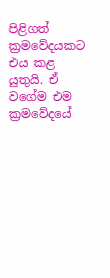පිළිගත් ක්‍රමවේදයකට එය කළ යුතුයි. ඒ වගේම එම ක්‍රමවේදයේ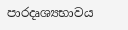පාරදෘශ්‍යභාවය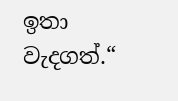ඉතා වැදගත්.“